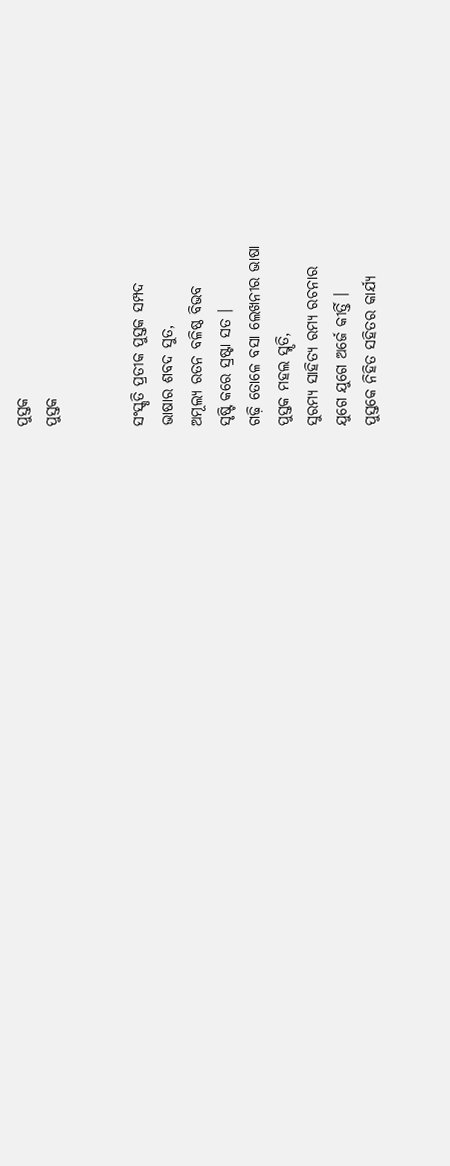ପୁସ୍ତକ
ପୁସ୍ତକ


ସଂସ୍କୃତି ପ୍ରତୀକ ପୁସ୍ତକ ସମ୍ପଦ
ଭାଷାର ଶବଦ ସୁତ,
ଅମୂଲ୍ୟ ରତନ ବଳିଷ୍ଠ ବିଭବ
ସୃଷ୍ଟି କରେ ସ୍ରଷ୍ଟା ସତ ।
ଗଢ଼ି ତୋଳେ ବସା ଲେଖନୀର ଭାଷା
ପୁସ୍ତକ ମହଲ ସ୍ମୃତି,
ସୁରମ୍ୟ ସାହିତ୍ୟ ରମ୍ୟ ରଚନାର
ଯୁଗେ ଯୁଗେ ଅର୍ଜେ କୀର୍ତ୍ତି ।
ପୁସ୍ତକେ ନିହିତ ସହିତର କାର୍ଯ୍ୟ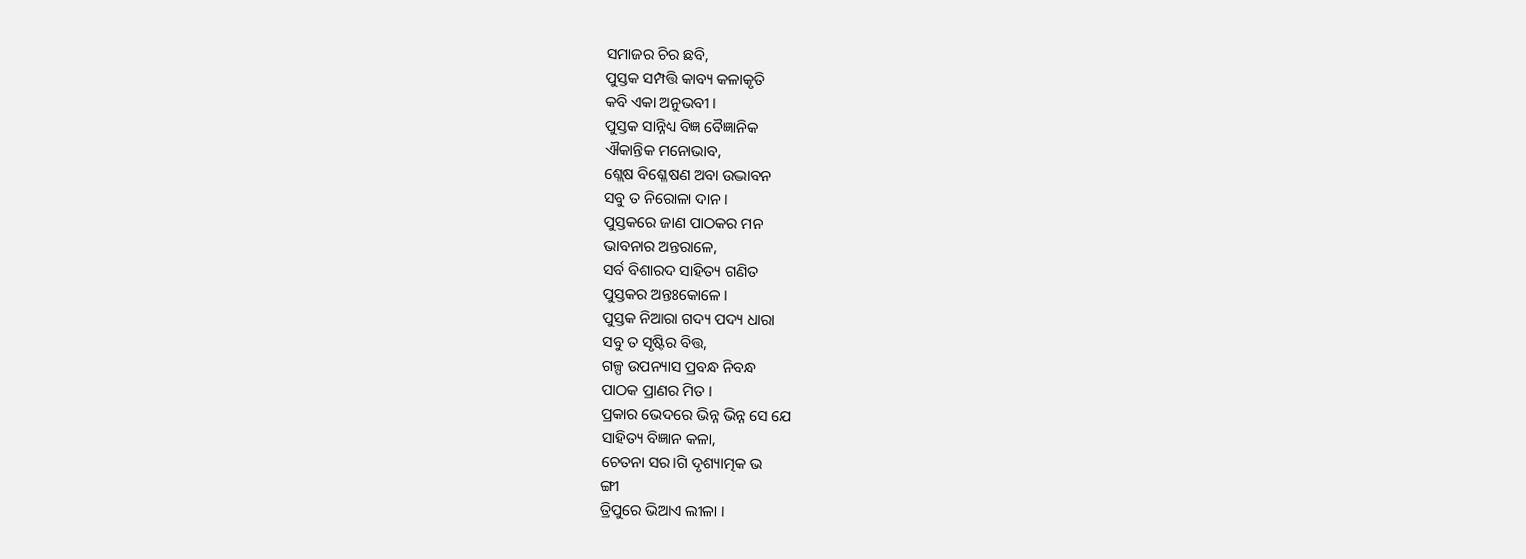ସମାଜର ଚିର ଛବି,
ପୁସ୍ତକ ସମ୍ପତ୍ତି କାବ୍ୟ କଳାକୃତି
କବି ଏକା ଅନୁଭବୀ ।
ପୁସ୍ତକ ସାନ୍ନିଧ୍ୟ ବିଜ୍ଞ ବୈଜ୍ଞାନିକ
ଐକାନ୍ତିକ ମନୋଭାବ,
ଶ୍ଲେଷ ବିଶ୍ଳେଷଣ ଅବା ଉଦ୍ଭାବନ
ସବୁ ତ ନିରୋଳା ଦାନ ।
ପୁସ୍ତକରେ ଜାଣ ପାଠକର ମନ
ଭାବନାର ଅନ୍ତରାଳେ,
ସର୍ବ ବିଶାରଦ ସାହିତ୍ୟ ଗଣିତ
ପୁସ୍ତକର ଅନ୍ତଃକୋଳେ ।
ପୁସ୍ତକ ନିଆରା ଗଦ୍ୟ ପଦ୍ୟ ଧାରା
ସବୁ ତ ସୃଷ୍ଟିର ବିତ୍ତ,
ଗଳ୍ପ ଉପନ୍ୟାସ ପ୍ରବନ୍ଧ ନିବନ୍ଧ
ପାଠକ ପ୍ରାଣର ମିତ ।
ପ୍ରକାର ଭେଦରେ ଭିନ୍ନ ଭିନ୍ନ ସେ ଯେ
ସାହିତ୍ୟ ବିଜ୍ଞାନ କଳା,
ଚେତନା ସର।ଗି ଦୃଶ୍ୟାତ୍ମକ ଭ
ଙ୍ଗୀ
ତ୍ରିପୁରେ ଭିଆଏ ଲୀଳା ।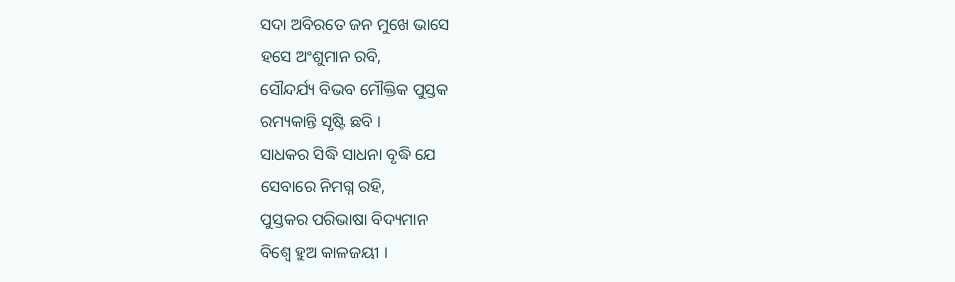ସଦା ଅବିରତେ ଜନ ମୁଖେ ଭାସେ
ହସେ ଅଂଶୁମାନ ରବି,
ସୌନ୍ଦର୍ଯ୍ୟ ବିଭବ ମୌକ୍ତିକ ପୁସ୍ତକ
ରମ୍ୟକାନ୍ତି ସୃଷ୍ଟି ଛବି ।
ସାଧକର ସିଦ୍ଧି ସାଧନା ବୃଦ୍ଧି ଯେ
ସେବାରେ ନିମଗ୍ନ ରହି,
ପୁସ୍ତକର ପରିଭାଷା ବିଦ୍ୟମାନ
ବିଶ୍ୱେ ହୁଅ କାଳଜୟୀ ।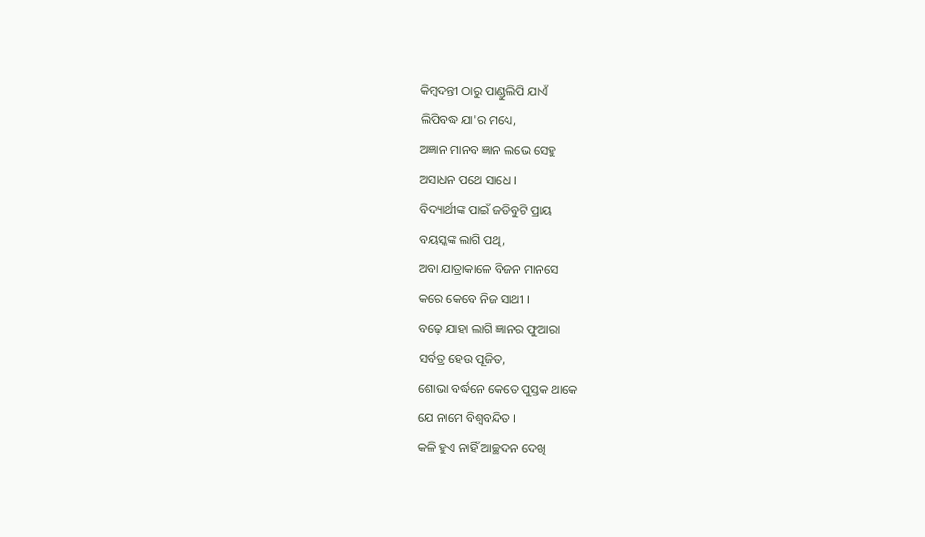କିମ୍ବଦନ୍ତୀ ଠାରୁ ପାଣ୍ଡୁଲିପି ଯାଏଁ
ଲିପିବଦ୍ଧ ଯା'ର ମଧ୍ୟେ,
ଅଜ୍ଞାନ ମାନବ ଜ୍ଞାନ ଲଭେ ସେହୁ
ଅସାଧନ ପଥେ ସାଧେ ।
ବିଦ୍ୟାର୍ଥୀଙ୍କ ପାଇଁ ଜଡିବୁଟି ପ୍ରାୟ
ବୟସ୍କଙ୍କ ଲାଗି ପଥି,
ଅବା ଯାତ୍ରାକାଳେ ବିଜନ ମାନସେ
କରେ କେବେ ନିଜ ସାଥୀ ।
ବଢ଼େ ଯାହା ଲାଗି ଜ୍ଞାନର ଫୁଆରା
ସର୍ବତ୍ର ହେଉ ପୂଜିତ,
ଶୋଭା ବର୍ଦ୍ଧନେ କେତେ ପୁସ୍ତକ ଥାକେ
ଯେ ନାମେ ବିଶ୍ୱବନ୍ଦିତ ।
କଳି ହୁଏ ନାହିଁ ଆଚ୍ଛଦନ ଦେଖି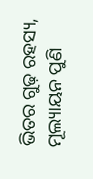ଭିତର ଗୁଢ଼ ରହସ୍ୟ,
ମୂଲ୍ୟାୟନ ପୁଣି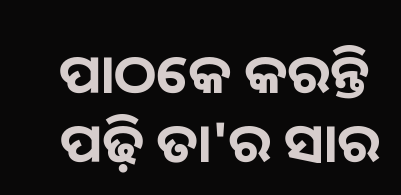ପାଠକେ କରନ୍ତି
ପଢ଼ି ତା'ର ସାର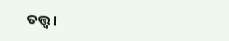ତତ୍ତ୍ୱ ।